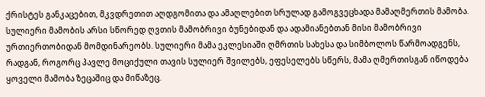ქრისტეს განკაცებით, მკვდრეთით აღდგომითა და ამაღლებით სრულად გამოგვეცხადა მამაღმერთის მამობა. სულიერი მამობის არსი სწორედ ღვთის მამობრივი ბუნებიდან და ადამიანებთან მისი მამობრივი ურთიერთობიდან მომდინარეობს. სულიერი მამა ეკლესიაში ღმრთის სახესა და სიმბოლოს წარმოადგენს, რადგან, როგორც პავლე მოციქული თავის სულიერ შვილებს, ეფესელებს სწერს, მამა ღმერთისგან იწოდება ყოველი მამობა ზეცაშიც და მიწაზეც.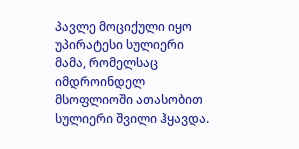პავლე მოციქული იყო უპირატესი სულიერი მამა, რომელსაც იმდროინდელ მსოფლიოში ათასობით სულიერი შვილი ჰყავდა.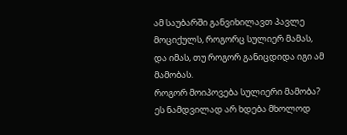ამ საუბარში განვიხილავთ პავლე მოციქულს, როგორც სულიერ მამას, და იმას, თუ როგორ განიცდიდა იგი ამ მამობას.
როგორ მოიპოვება სულიერი მამობა?
ეს ნამდვილად არ ხდება მხოლოდ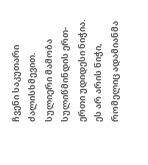ჩვენი საკუთარი ძალისხმევით. სულიერი მამობა სულიწმინდის ერთ-ერთი უდიდესი ნიჭია. ეს არ არის ნიჭი, რომელიც ადამიანმა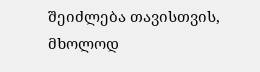შეიძლება თავისთვის, მხოლოდ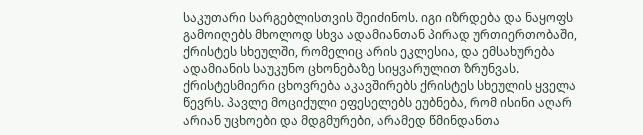საკუთარი სარგებლისთვის შეიძინოს. იგი იზრდება და ნაყოფს გამოიღებს მხოლოდ სხვა ადამიანთან პირად ურთიერთობაში, ქრისტეს სხეულში, რომელიც არის ეკლესია, და ემსახურება ადამიანის საუკუნო ცხონებაზე სიყვარულით ზრუნვას.
ქრისტესმიერი ცხოვრება აკავშირებს ქრისტეს სხეულის ყველა წევრს. პავლე მოციქული ეფესელებს ეუბნება, რომ ისინი აღარ არიან უცხოები და მდგმურები, არამედ წმინდანთა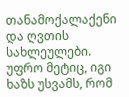თანამოქალაქენი და ღვთის სახლეულები. უფრო მეტიც, იგი ხაზს უსვამს, რომ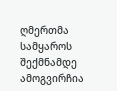ღმერთმა სამყაროს შექმნამდე ამოგვირჩია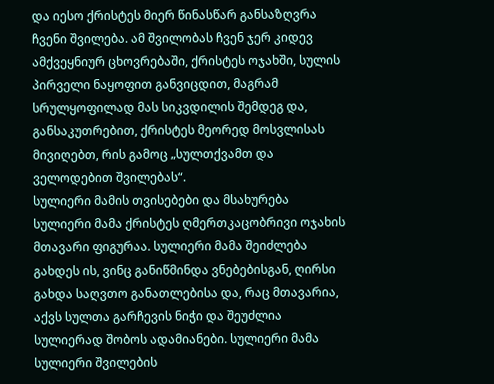და იესო ქრისტეს მიერ წინასწარ განსაზღვრა ჩვენი შვილება. ამ შვილობას ჩვენ ჯერ კიდევ ამქვეყნიურ ცხოვრებაში, ქრისტეს ოჯახში, სულის პირველი ნაყოფით განვიცდით, მაგრამ სრულყოფილად მას სიკვდილის შემდეგ და, განსაკუთრებით, ქრისტეს მეორედ მოსვლისას მივიღებთ, რის გამოც „სულთქვამთ და ველოდებით შვილებას“.
სულიერი მამის თვისებები და მსახურება
სულიერი მამა ქრისტეს ღმერთკაცობრივი ოჯახის მთავარი ფიგურაა. სულიერი მამა შეიძლება გახდეს ის, ვინც განიწმინდა ვნებებისგან, ღირსი გახდა საღვთო განათლებისა და, რაც მთავარია, აქვს სულთა გარჩევის ნიჭი და შეუძლია სულიერად შობოს ადამიანები. სულიერი მამა სულიერი შვილების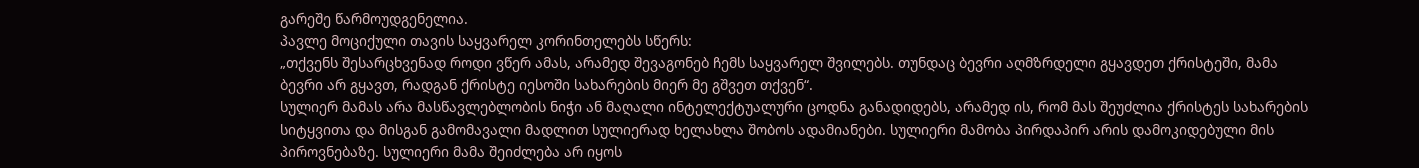გარეშე წარმოუდგენელია.
პავლე მოციქული თავის საყვარელ კორინთელებს სწერს:
„თქვენს შესარცხვენად როდი ვწერ ამას, არამედ შევაგონებ ჩემს საყვარელ შვილებს. თუნდაც ბევრი აღმზრდელი გყავდეთ ქრისტეში, მამა ბევრი არ გყავთ, რადგან ქრისტე იესოში სახარების მიერ მე გშვეთ თქვენ“.
სულიერ მამას არა მასწავლებლობის ნიჭი ან მაღალი ინტელექტუალური ცოდნა განადიდებს, არამედ ის, რომ მას შეუძლია ქრისტეს სახარების სიტყვითა და მისგან გამომავალი მადლით სულიერად ხელახლა შობოს ადამიანები. სულიერი მამობა პირდაპირ არის დამოკიდებული მის პიროვნებაზე. სულიერი მამა შეიძლება არ იყოს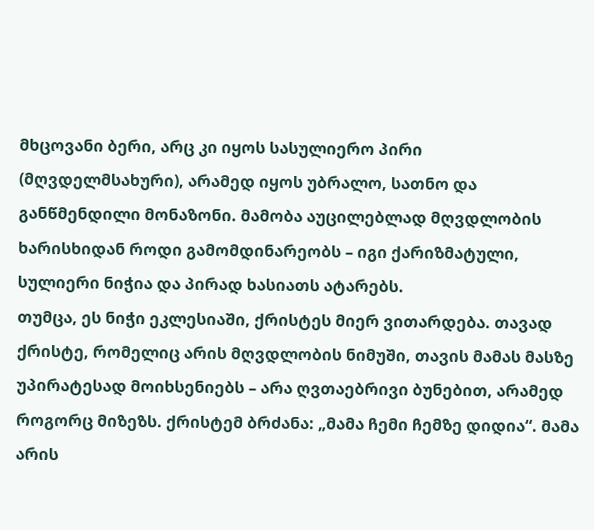მხცოვანი ბერი, არც კი იყოს სასულიერო პირი (მღვდელმსახური), არამედ იყოს უბრალო, სათნო და განწმენდილი მონაზონი. მამობა აუცილებლად მღვდლობის ხარისხიდან როდი გამომდინარეობს – იგი ქარიზმატული, სულიერი ნიჭია და პირად ხასიათს ატარებს.
თუმცა, ეს ნიჭი ეკლესიაში, ქრისტეს მიერ ვითარდება. თავად ქრისტე, რომელიც არის მღვდლობის ნიმუში, თავის მამას მასზე უპირატესად მოიხსენიებს – არა ღვთაებრივი ბუნებით, არამედ როგორც მიზეზს. ქრისტემ ბრძანა: „მამა ჩემი ჩემზე დიდია“. მამა არის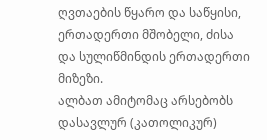ღვთაების წყარო და საწყისი, ერთადერთი მშობელი, ძისა და სულიწმინდის ერთადერთი მიზეზი.
ალბათ ამიტომაც არსებობს დასავლურ (კათოლიკურ)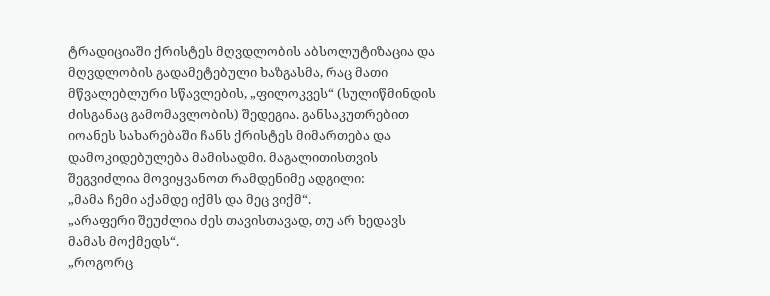ტრადიციაში ქრისტეს მღვდლობის აბსოლუტიზაცია და მღვდლობის გადამეტებული ხაზგასმა, რაც მათი მწვალებლური სწავლების, „ფილოკვეს“ (სულიწმინდის ძისგანაც გამომავლობის) შედეგია. განსაკუთრებით იოანეს სახარებაში ჩანს ქრისტეს მიმართება და დამოკიდებულება მამისადმი. მაგალითისთვის შეგვიძლია მოვიყვანოთ რამდენიმე ადგილი:
„მამა ჩემი აქამდე იქმს და მეც ვიქმ“.
„არაფერი შეუძლია ძეს თავისთავად, თუ არ ხედავს მამას მოქმედს“.
„როგორც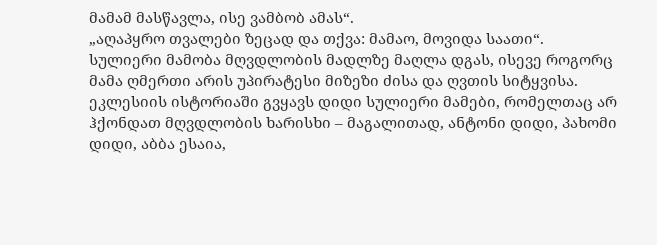მამამ მასწავლა, ისე ვამბობ ამას“.
„აღაპყრო თვალები ზეცად და თქვა: მამაო, მოვიდა საათი“.
სულიერი მამობა მღვდლობის მადლზე მაღლა დგას, ისევე როგორც მამა ღმერთი არის უპირატესი მიზეზი ძისა და ღვთის სიტყვისა. ეკლესიის ისტორიაში გვყავს დიდი სულიერი მამები, რომელთაც არ ჰქონდათ მღვდლობის ხარისხი – მაგალითად, ანტონი დიდი, პახომი დიდი, აბბა ესაია,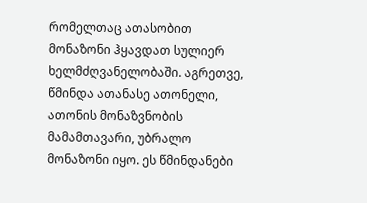რომელთაც ათასობით მონაზონი ჰყავდათ სულიერ ხელმძღვანელობაში. აგრეთვე, წმინდა ათანასე ათონელი, ათონის მონაზვნობის მამამთავარი, უბრალო მონაზონი იყო. ეს წმინდანები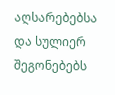აღსარებებსა და სულიერ შეგონებებს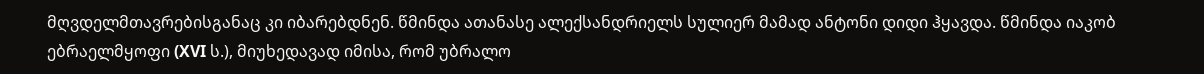მღვდელმთავრებისგანაც კი იბარებდნენ. წმინდა ათანასე ალექსანდრიელს სულიერ მამად ანტონი დიდი ჰყავდა. წმინდა იაკობ ებრაელმყოფი (XVI ს.), მიუხედავად იმისა, რომ უბრალო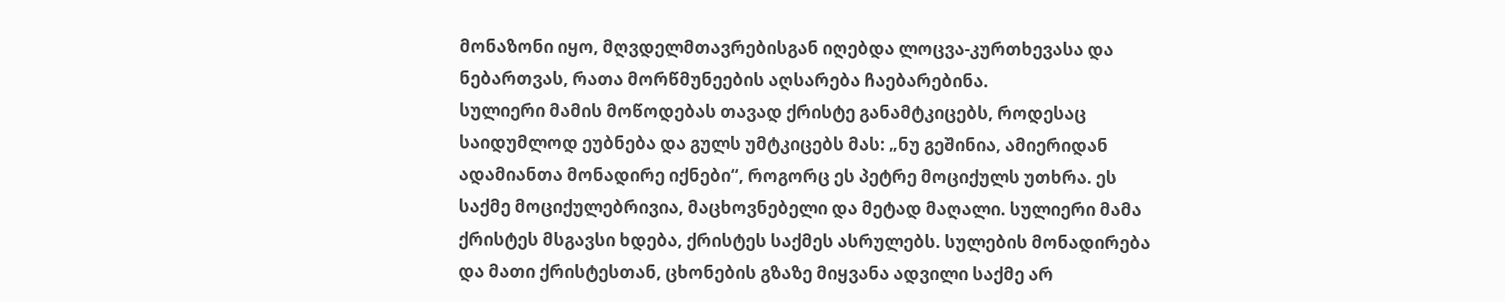მონაზონი იყო, მღვდელმთავრებისგან იღებდა ლოცვა-კურთხევასა და ნებართვას, რათა მორწმუნეების აღსარება ჩაებარებინა.
სულიერი მამის მოწოდებას თავად ქრისტე განამტკიცებს, როდესაც საიდუმლოდ ეუბნება და გულს უმტკიცებს მას: „ნუ გეშინია, ამიერიდან ადამიანთა მონადირე იქნები“, როგორც ეს პეტრე მოციქულს უთხრა. ეს საქმე მოციქულებრივია, მაცხოვნებელი და მეტად მაღალი. სულიერი მამა ქრისტეს მსგავსი ხდება, ქრისტეს საქმეს ასრულებს. სულების მონადირება და მათი ქრისტესთან, ცხონების გზაზე მიყვანა ადვილი საქმე არ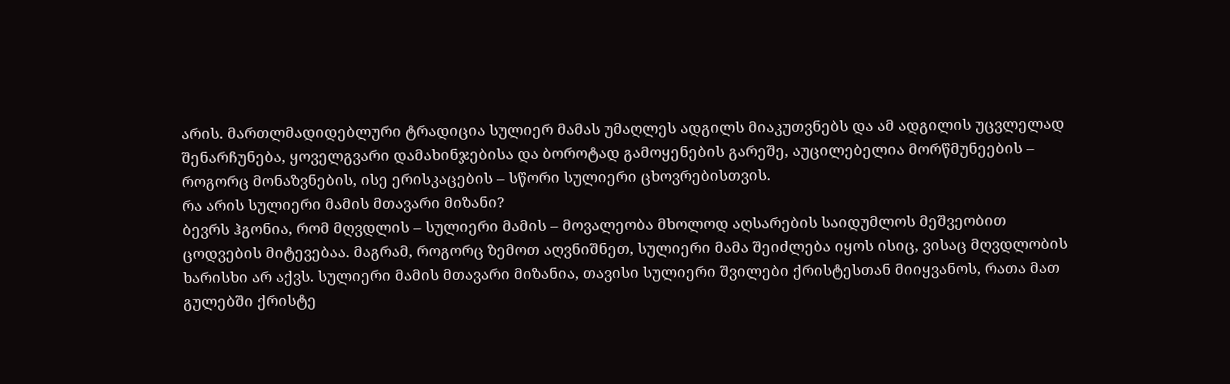არის. მართლმადიდებლური ტრადიცია სულიერ მამას უმაღლეს ადგილს მიაკუთვნებს და ამ ადგილის უცვლელად შენარჩუნება, ყოველგვარი დამახინჯებისა და ბოროტად გამოყენების გარეშე, აუცილებელია მორწმუნეების – როგორც მონაზვნების, ისე ერისკაცების – სწორი სულიერი ცხოვრებისთვის.
რა არის სულიერი მამის მთავარი მიზანი?
ბევრს ჰგონია, რომ მღვდლის – სულიერი მამის – მოვალეობა მხოლოდ აღსარების საიდუმლოს მეშვეობით ცოდვების მიტევებაა. მაგრამ, როგორც ზემოთ აღვნიშნეთ, სულიერი მამა შეიძლება იყოს ისიც, ვისაც მღვდლობის ხარისხი არ აქვს. სულიერი მამის მთავარი მიზანია, თავისი სულიერი შვილები ქრისტესთან მიიყვანოს, რათა მათ გულებში ქრისტე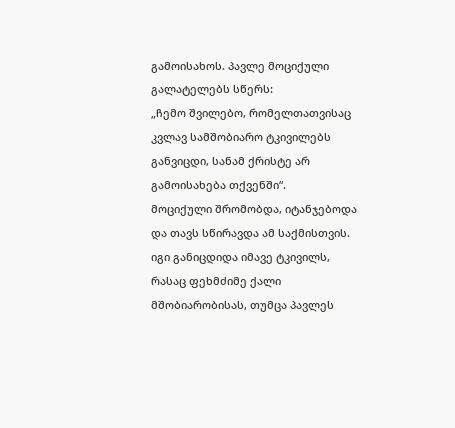გამოისახოს. პავლე მოციქული გალატელებს სწერს:
„ჩემო შვილებო, რომელთათვისაც კვლავ სამშობიარო ტკივილებს განვიცდი, სანამ ქრისტე არ გამოისახება თქვენში“.
მოციქული შრომობდა, იტანჯებოდა და თავს სწირავდა ამ საქმისთვის. იგი განიცდიდა იმავე ტკივილს, რასაც ფეხმძიმე ქალი მშობიარობისას, თუმცა პავლეს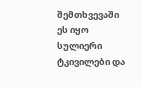შემთხვევაში ეს იყო სულიერი ტკივილები და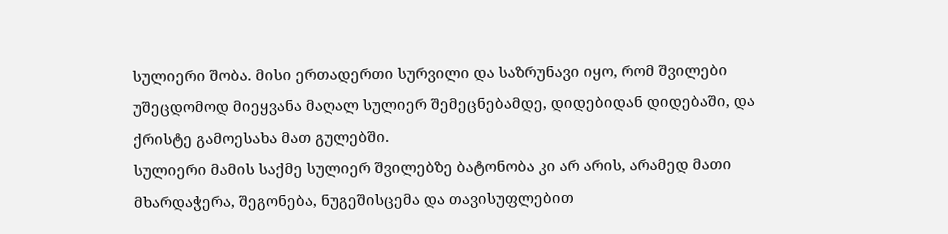სულიერი შობა. მისი ერთადერთი სურვილი და საზრუნავი იყო, რომ შვილები უშეცდომოდ მიეყვანა მაღალ სულიერ შემეცნებამდე, დიდებიდან დიდებაში, და ქრისტე გამოესახა მათ გულებში.
სულიერი მამის საქმე სულიერ შვილებზე ბატონობა კი არ არის, არამედ მათი მხარდაჭერა, შეგონება, ნუგეშისცემა და თავისუფლებით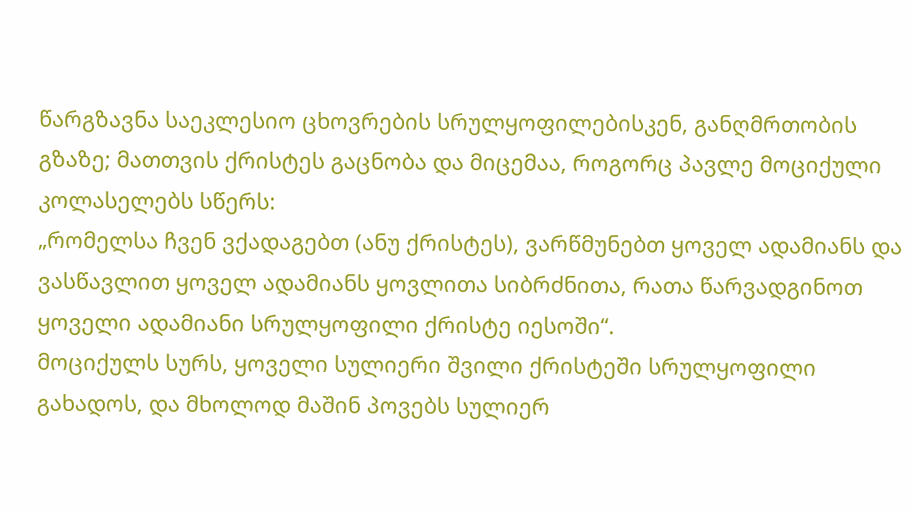წარგზავნა საეკლესიო ცხოვრების სრულყოფილებისკენ, განღმრთობის გზაზე; მათთვის ქრისტეს გაცნობა და მიცემაა, როგორც პავლე მოციქული კოლასელებს სწერს:
„რომელსა ჩვენ ვქადაგებთ (ანუ ქრისტეს), ვარწმუნებთ ყოველ ადამიანს და ვასწავლით ყოველ ადამიანს ყოვლითა სიბრძნითა, რათა წარვადგინოთ ყოველი ადამიანი სრულყოფილი ქრისტე იესოში“.
მოციქულს სურს, ყოველი სულიერი შვილი ქრისტეში სრულყოფილი გახადოს, და მხოლოდ მაშინ პოვებს სულიერ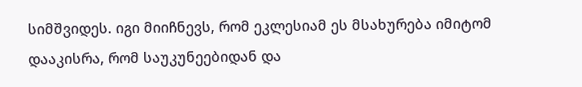სიმშვიდეს. იგი მიიჩნევს, რომ ეკლესიამ ეს მსახურება იმიტომ დააკისრა, რომ საუკუნეებიდან და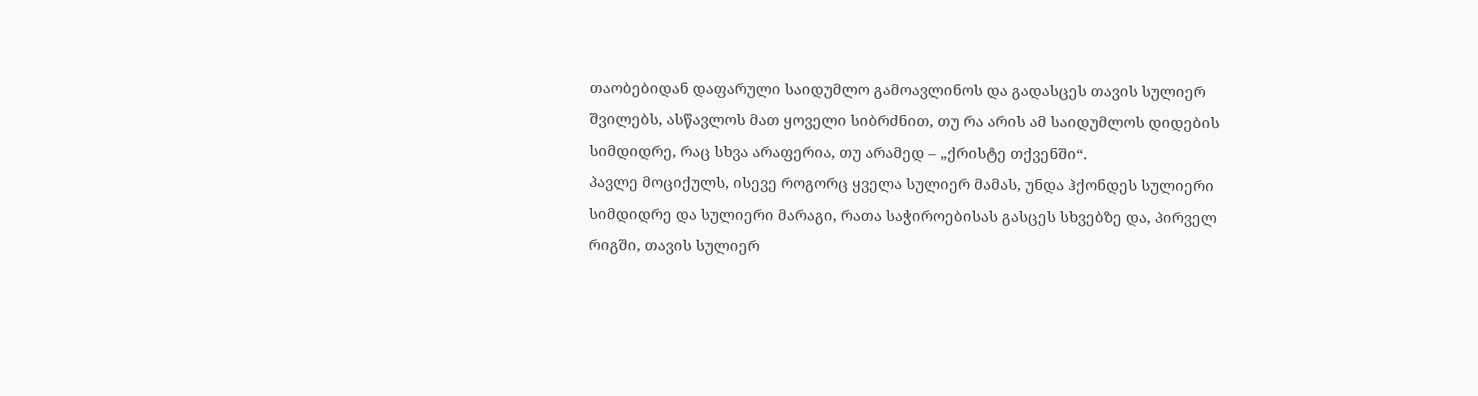თაობებიდან დაფარული საიდუმლო გამოავლინოს და გადასცეს თავის სულიერ შვილებს, ასწავლოს მათ ყოველი სიბრძნით, თუ რა არის ამ საიდუმლოს დიდების სიმდიდრე, რაც სხვა არაფერია, თუ არამედ – „ქრისტე თქვენში“.
პავლე მოციქულს, ისევე როგორც ყველა სულიერ მამას, უნდა ჰქონდეს სულიერი სიმდიდრე და სულიერი მარაგი, რათა საჭიროებისას გასცეს სხვებზე და, პირველ რიგში, თავის სულიერ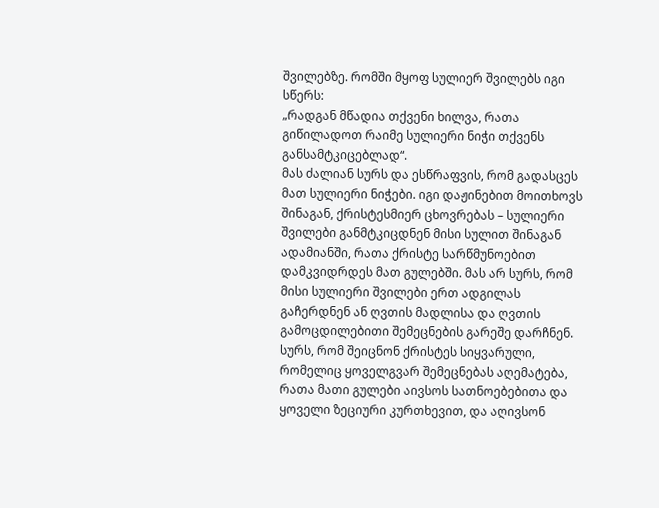შვილებზე. რომში მყოფ სულიერ შვილებს იგი სწერს:
„რადგან მწადია თქვენი ხილვა, რათა გიწილადოთ რაიმე სულიერი ნიჭი თქვენს განსამტკიცებლად“.
მას ძალიან სურს და ესწრაფვის, რომ გადასცეს მათ სულიერი ნიჭები. იგი დაჟინებით მოითხოვს შინაგან, ქრისტესმიერ ცხოვრებას – სულიერი შვილები განმტკიცდნენ მისი სულით შინაგან ადამიანში, რათა ქრისტე სარწმუნოებით დამკვიდრდეს მათ გულებში. მას არ სურს, რომ მისი სულიერი შვილები ერთ ადგილას გაჩერდნენ ან ღვთის მადლისა და ღვთის გამოცდილებითი შემეცნების გარეშე დარჩნენ. სურს, რომ შეიცნონ ქრისტეს სიყვარული, რომელიც ყოველგვარ შემეცნებას აღემატება, რათა მათი გულები აივსოს სათნოებებითა და ყოველი ზეციური კურთხევით, და აღივსონ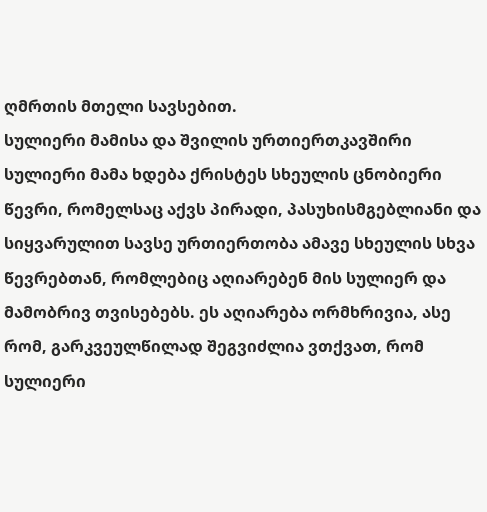ღმრთის მთელი სავსებით.
სულიერი მამისა და შვილის ურთიერთკავშირი
სულიერი მამა ხდება ქრისტეს სხეულის ცნობიერი წევრი, რომელსაც აქვს პირადი, პასუხისმგებლიანი და სიყვარულით სავსე ურთიერთობა ამავე სხეულის სხვა წევრებთან, რომლებიც აღიარებენ მის სულიერ და მამობრივ თვისებებს. ეს აღიარება ორმხრივია, ასე რომ, გარკვეულწილად შეგვიძლია ვთქვათ, რომ სულიერი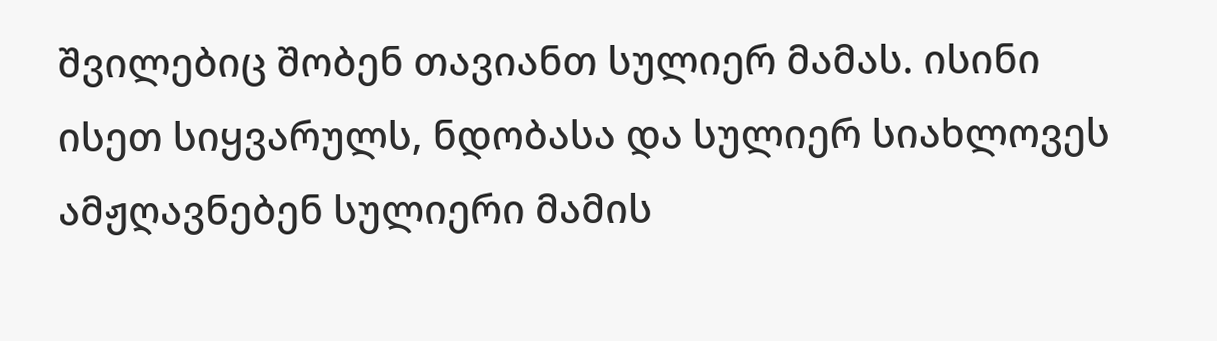შვილებიც შობენ თავიანთ სულიერ მამას. ისინი ისეთ სიყვარულს, ნდობასა და სულიერ სიახლოვეს ამჟღავნებენ სულიერი მამის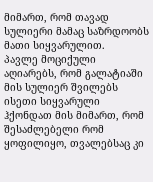მიმართ, რომ თავად სულიერი მამაც საზრდოობს მათი სიყვარულით.
პავლე მოციქული აღიარებს, რომ გალატიაში მის სულიერ შვილებს ისეთი სიყვარული ჰქონდათ მის მიმართ, რომ შესაძლებელი რომ ყოფილიყო, თვალებსაც კი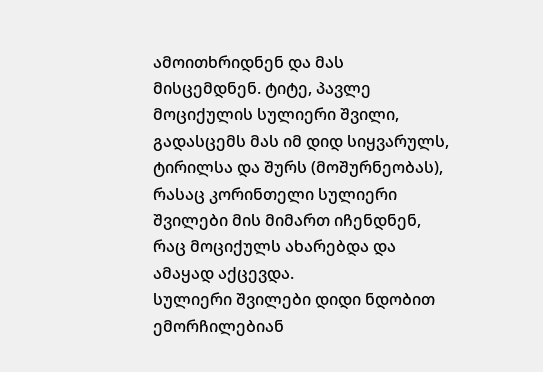ამოითხრიდნენ და მას მისცემდნენ. ტიტე, პავლე მოციქულის სულიერი შვილი, გადასცემს მას იმ დიდ სიყვარულს, ტირილსა და შურს (მოშურნეობას), რასაც კორინთელი სულიერი შვილები მის მიმართ იჩენდნენ, რაც მოციქულს ახარებდა და ამაყად აქცევდა.
სულიერი შვილები დიდი ნდობით ემორჩილებიან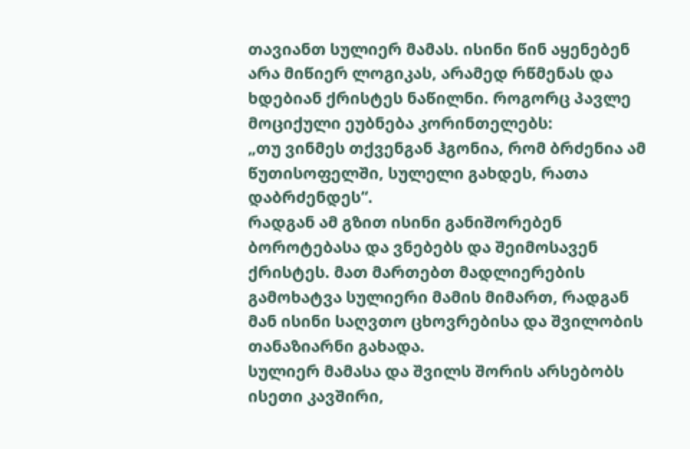თავიანთ სულიერ მამას. ისინი წინ აყენებენ არა მიწიერ ლოგიკას, არამედ რწმენას და ხდებიან ქრისტეს ნაწილნი. როგორც პავლე მოციქული ეუბნება კორინთელებს:
„თუ ვინმეს თქვენგან ჰგონია, რომ ბრძენია ამ წუთისოფელში, სულელი გახდეს, რათა დაბრძენდეს“.
რადგან ამ გზით ისინი განიშორებენ ბოროტებასა და ვნებებს და შეიმოსავენ ქრისტეს. მათ მართებთ მადლიერების გამოხატვა სულიერი მამის მიმართ, რადგან მან ისინი საღვთო ცხოვრებისა და შვილობის თანაზიარნი გახადა.
სულიერ მამასა და შვილს შორის არსებობს ისეთი კავშირი,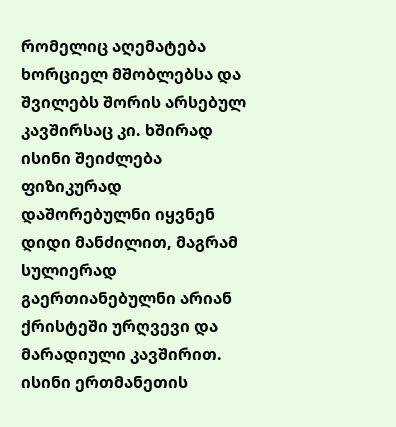რომელიც აღემატება ხორციელ მშობლებსა და შვილებს შორის არსებულ კავშირსაც კი. ხშირად ისინი შეიძლება ფიზიკურად დაშორებულნი იყვნენ დიდი მანძილით, მაგრამ სულიერად გაერთიანებულნი არიან ქრისტეში ურღვევი და მარადიული კავშირით. ისინი ერთმანეთის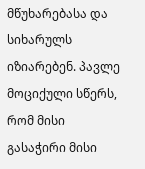მწუხარებასა და სიხარულს იზიარებენ. პავლე მოციქული სწერს, რომ მისი გასაჭირი მისი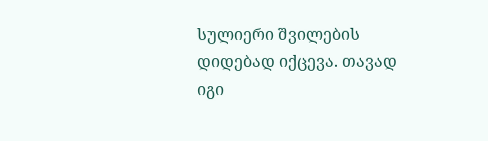სულიერი შვილების დიდებად იქცევა. თავად იგი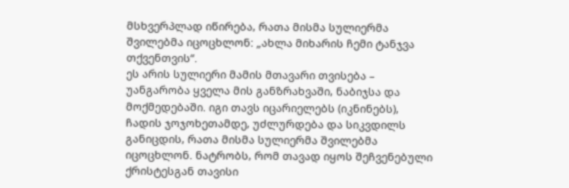მსხვერპლად იწირება, რათა მისმა სულიერმა შვილებმა იცოცხლონ: „ახლა მიხარის ჩემი ტანჯვა თქვენთვის“.
ეს არის სულიერი მამის მთავარი თვისება – უანგარობა ყველა მის განზრახვაში, ნაბიჯსა და მოქმედებაში. იგი თავს იცარიელებს (იკნინებს), ჩადის ჯოჯოხეთამდე, უძლურდება და სიკვდილს განიცდის, რათა მისმა სულიერმა შვილებმა იცოცხლონ. ნატრობს, რომ თავად იყოს შეჩვენებული ქრისტესგან თავისი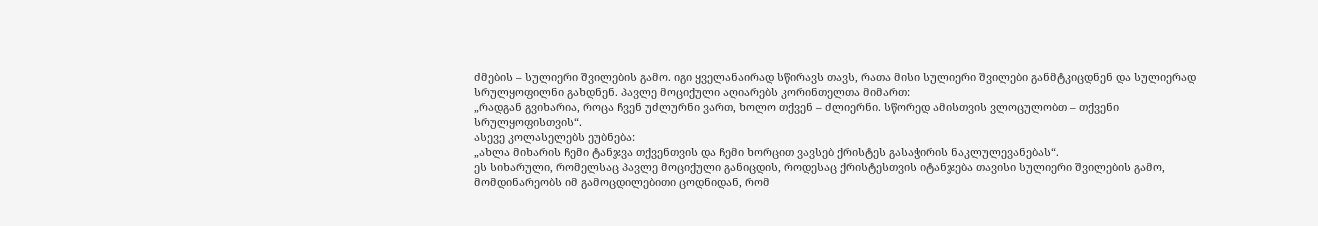ძმების – სულიერი შვილების გამო. იგი ყველანაირად სწირავს თავს, რათა მისი სულიერი შვილები განმტკიცდნენ და სულიერად სრულყოფილნი გახდნენ. პავლე მოციქული აღიარებს კორინთელთა მიმართ:
„რადგან გვიხარია, როცა ჩვენ უძლურნი ვართ, ხოლო თქვენ – ძლიერნი. სწორედ ამისთვის ვლოცულობთ – თქვენი სრულყოფისთვის“.
ასევე კოლასელებს ეუბნება:
„ახლა მიხარის ჩემი ტანჯვა თქვენთვის და ჩემი ხორცით ვავსებ ქრისტეს გასაჭირის ნაკლულევანებას“.
ეს სიხარული, რომელსაც პავლე მოციქული განიცდის, როდესაც ქრისტესთვის იტანჯება თავისი სულიერი შვილების გამო, მომდინარეობს იმ გამოცდილებითი ცოდნიდან, რომ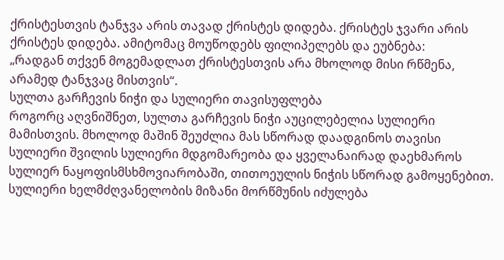ქრისტესთვის ტანჯვა არის თავად ქრისტეს დიდება. ქრისტეს ჯვარი არის ქრისტეს დიდება. ამიტომაც მოუწოდებს ფილიპელებს და ეუბნება:
„რადგან თქვენ მოგემადლათ ქრისტესთვის არა მხოლოდ მისი რწმენა, არამედ ტანჯვაც მისთვის“.
სულთა გარჩევის ნიჭი და სულიერი თავისუფლება
როგორც აღვნიშნეთ, სულთა გარჩევის ნიჭი აუცილებელია სულიერი მამისთვის. მხოლოდ მაშინ შეუძლია მას სწორად დაადგინოს თავისი სულიერი შვილის სულიერი მდგომარეობა და ყველანაირად დაეხმაროს სულიერ ნაყოფისმსხმოვიარობაში, თითოეულის ნიჭის სწორად გამოყენებით. სულიერი ხელმძღვანელობის მიზანი მორწმუნის იძულება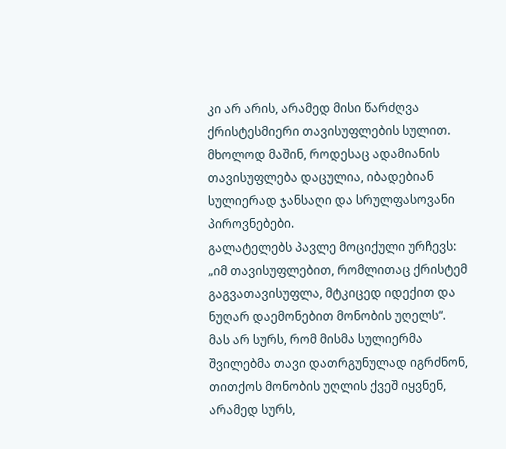კი არ არის, არამედ მისი წარძღვა ქრისტესმიერი თავისუფლების სულით. მხოლოდ მაშინ, როდესაც ადამიანის თავისუფლება დაცულია, იბადებიან სულიერად ჯანსაღი და სრულფასოვანი პიროვნებები.
გალატელებს პავლე მოციქული ურჩევს:
„იმ თავისუფლებით, რომლითაც ქრისტემ გაგვათავისუფლა, მტკიცედ იდექით და ნუღარ დაემონებით მონობის უღელს“.
მას არ სურს, რომ მისმა სულიერმა შვილებმა თავი დათრგუნულად იგრძნონ, თითქოს მონობის უღლის ქვეშ იყვნენ, არამედ სურს,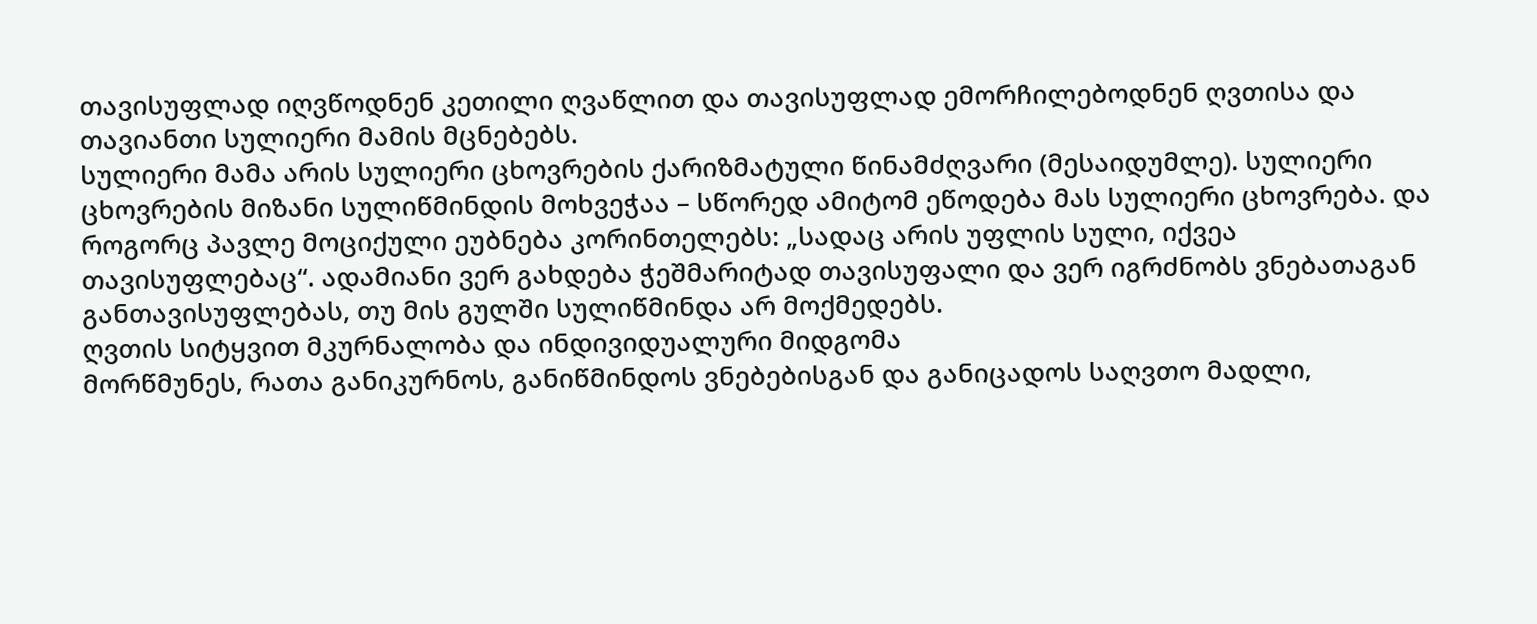თავისუფლად იღვწოდნენ კეთილი ღვაწლით და თავისუფლად ემორჩილებოდნენ ღვთისა და თავიანთი სულიერი მამის მცნებებს.
სულიერი მამა არის სულიერი ცხოვრების ქარიზმატული წინამძღვარი (მესაიდუმლე). სულიერი ცხოვრების მიზანი სულიწმინდის მოხვეჭაა – სწორედ ამიტომ ეწოდება მას სულიერი ცხოვრება. და როგორც პავლე მოციქული ეუბნება კორინთელებს: „სადაც არის უფლის სული, იქვეა თავისუფლებაც“. ადამიანი ვერ გახდება ჭეშმარიტად თავისუფალი და ვერ იგრძნობს ვნებათაგან განთავისუფლებას, თუ მის გულში სულიწმინდა არ მოქმედებს.
ღვთის სიტყვით მკურნალობა და ინდივიდუალური მიდგომა
მორწმუნეს, რათა განიკურნოს, განიწმინდოს ვნებებისგან და განიცადოს საღვთო მადლი,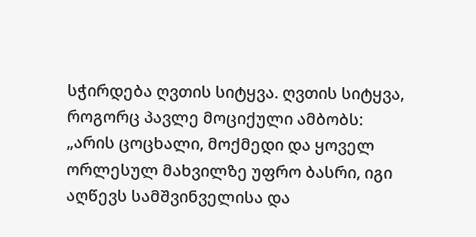სჭირდება ღვთის სიტყვა. ღვთის სიტყვა, როგორც პავლე მოციქული ამბობს:
„არის ცოცხალი, მოქმედი და ყოველ ორლესულ მახვილზე უფრო ბასრი, იგი აღწევს სამშვინველისა და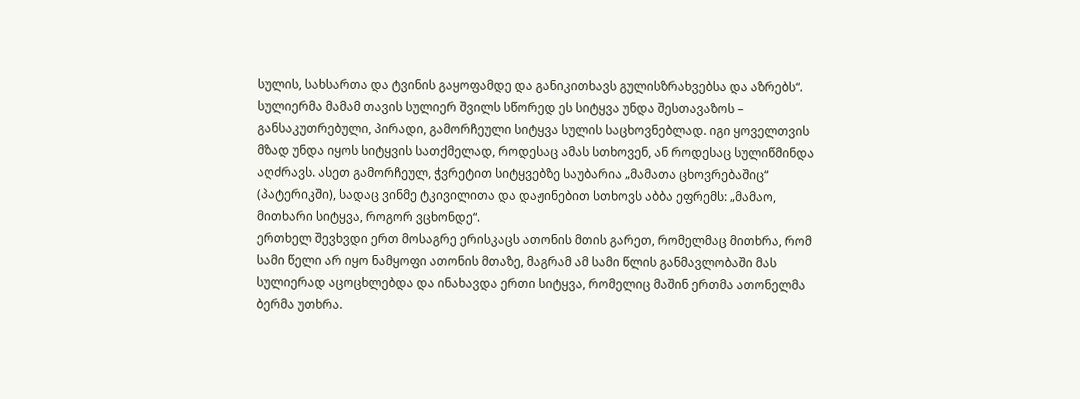სულის, სახსართა და ტვინის გაყოფამდე და განიკითხავს გულისზრახვებსა და აზრებს“.
სულიერმა მამამ თავის სულიერ შვილს სწორედ ეს სიტყვა უნდა შესთავაზოს – განსაკუთრებული, პირადი, გამორჩეული სიტყვა სულის საცხოვნებლად. იგი ყოველთვის მზად უნდა იყოს სიტყვის სათქმელად, როდესაც ამას სთხოვენ, ან როდესაც სულიწმინდა აღძრავს. ასეთ გამორჩეულ, ჭვრეტით სიტყვებზე საუბარია „მამათა ცხოვრებაშიც“ (პატერიკში), სადაც ვინმე ტკივილითა და დაჟინებით სთხოვს აბბა ეფრემს: „მამაო, მითხარი სიტყვა, როგორ ვცხონდე“.
ერთხელ შევხვდი ერთ მოსაგრე ერისკაცს ათონის მთის გარეთ, რომელმაც მითხრა, რომ სამი წელი არ იყო ნამყოფი ათონის მთაზე, მაგრამ ამ სამი წლის განმავლობაში მას სულიერად აცოცხლებდა და ინახავდა ერთი სიტყვა, რომელიც მაშინ ერთმა ათონელმა ბერმა უთხრა.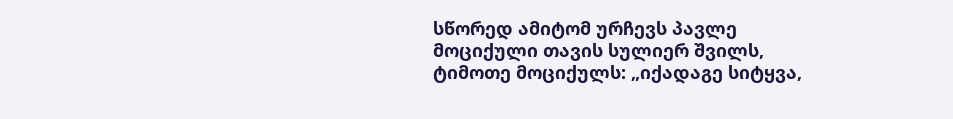სწორედ ამიტომ ურჩევს პავლე მოციქული თავის სულიერ შვილს, ტიმოთე მოციქულს: „იქადაგე სიტყვა,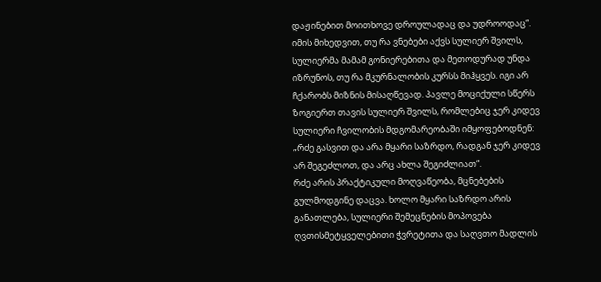დაჟინებით მოითხოვე დროულადაც და უდროოდაც“.
იმის მიხედვით, თუ რა ვნებები აქვს სულიერ შვილს, სულიერმა მამამ გონიერებითა და მეთოდურად უნდა იზრუნოს, თუ რა მკურნალობის კურსს მიჰყვეს. იგი არ ჩქარობს მიზნის მისაღწევად. პავლე მოციქული სწერს ზოგიერთ თავის სულიერ შვილს, რომლებიც ჯერ კიდევ სულიერი ჩვილობის მდგომარეობაში იმყოფებოდნენ:
„რძე გასვით და არა მყარი საზრდო, რადგან ჯერ კიდევ არ შეგეძლოთ, და არც ახლა შეგიძლიათ“.
რძე არის პრაქტიკული მოღვაწეობა, მცნებების გულმოდგინე დაცვა. ხოლო მყარი საზრდო არის განათლება, სულიერი შემეცნების მოპოვება ღვთისმეტყველებითი ჭვრეტითა და საღვთო მადლის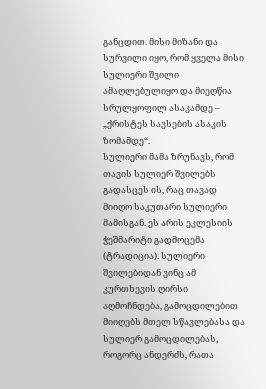განცდით. მისი მიზანი და სურვილი იყო, რომ ყველა მისი სულიერი შვილი ამაღლებულიყო და მიეღწია სრულყოფილ ასაკამდე – „ქრისტეს სავსების ასაკის ზომამდე“.
სულიერი მამა ზრუნავს, რომ თავის სულიერ შვილებს გადასცეს ის, რაც თავად მიიღო საკუთარი სულიერი მამისგან. ეს არის ეკლესიის ჭეშმარიტი გადმოცემა (ტრადიცია). სულიერი შვილებიდან ვინც ამ კურთხევის ღირსი აღმოჩნდება, გამოცდილებით მიიღებს მთელ სწავლებასა და სულიერ გამოცდილებას, როგორც ანდერძს, რათა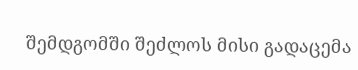შემდგომში შეძლოს მისი გადაცემა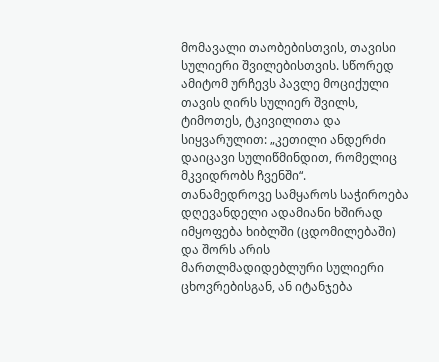მომავალი თაობებისთვის, თავისი სულიერი შვილებისთვის. სწორედ ამიტომ ურჩევს პავლე მოციქული თავის ღირს სულიერ შვილს, ტიმოთეს, ტკივილითა და სიყვარულით: „კეთილი ანდერძი დაიცავი სულიწმინდით, რომელიც მკვიდრობს ჩვენში“.
თანამედროვე სამყაროს საჭიროება
დღევანდელი ადამიანი ხშირად იმყოფება ხიბლში (ცდომილებაში) და შორს არის მართლმადიდებლური სულიერი ცხოვრებისგან, ან იტანჯება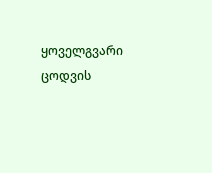ყოველგვარი ცოდვის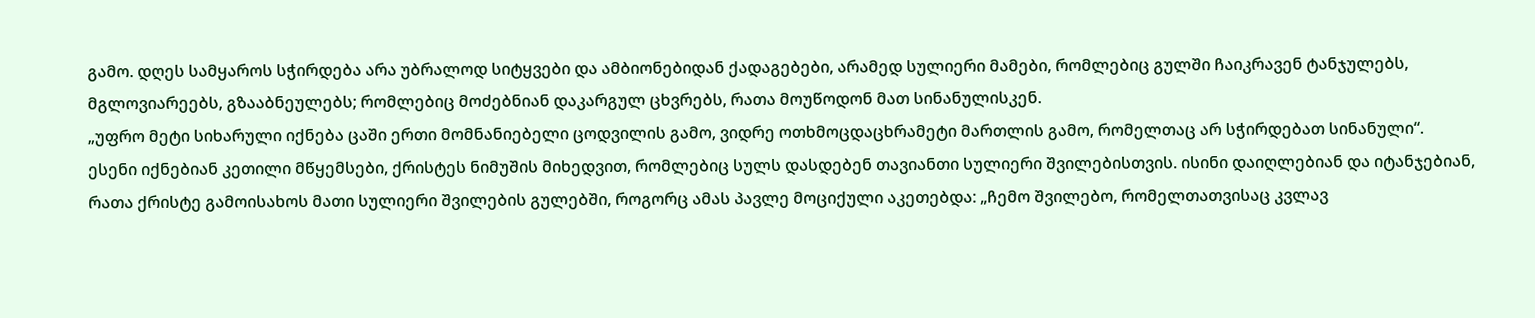გამო. დღეს სამყაროს სჭირდება არა უბრალოდ სიტყვები და ამბიონებიდან ქადაგებები, არამედ სულიერი მამები, რომლებიც გულში ჩაიკრავენ ტანჯულებს, მგლოვიარეებს, გზააბნეულებს; რომლებიც მოძებნიან დაკარგულ ცხვრებს, რათა მოუწოდონ მათ სინანულისკენ.
„უფრო მეტი სიხარული იქნება ცაში ერთი მომნანიებელი ცოდვილის გამო, ვიდრე ოთხმოცდაცხრამეტი მართლის გამო, რომელთაც არ სჭირდებათ სინანული“.
ესენი იქნებიან კეთილი მწყემსები, ქრისტეს ნიმუშის მიხედვით, რომლებიც სულს დასდებენ თავიანთი სულიერი შვილებისთვის. ისინი დაიღლებიან და იტანჯებიან, რათა ქრისტე გამოისახოს მათი სულიერი შვილების გულებში, როგორც ამას პავლე მოციქული აკეთებდა: „ჩემო შვილებო, რომელთათვისაც კვლავ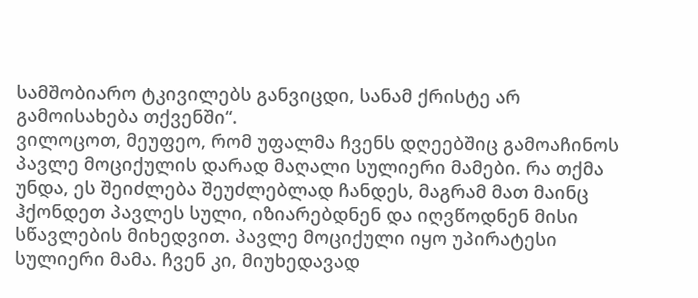სამშობიარო ტკივილებს განვიცდი, სანამ ქრისტე არ გამოისახება თქვენში“.
ვილოცოთ, მეუფეო, რომ უფალმა ჩვენს დღეებშიც გამოაჩინოს პავლე მოციქულის დარად მაღალი სულიერი მამები. რა თქმა უნდა, ეს შეიძლება შეუძლებლად ჩანდეს, მაგრამ მათ მაინც ჰქონდეთ პავლეს სული, იზიარებდნენ და იღვწოდნენ მისი სწავლების მიხედვით. პავლე მოციქული იყო უპირატესი სულიერი მამა. ჩვენ კი, მიუხედავად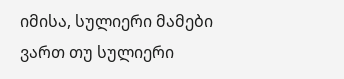იმისა, სულიერი მამები ვართ თუ სულიერი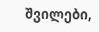შვილები,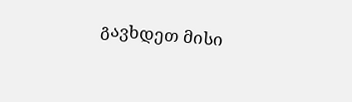გავხდეთ მისი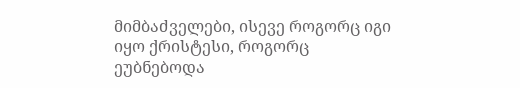მიმბაძველები, ისევე როგორც იგი იყო ქრისტესი, როგორც ეუბნებოდა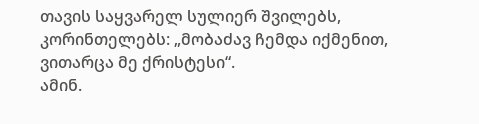თავის საყვარელ სულიერ შვილებს, კორინთელებს: „მობაძავ ჩემდა იქმენით, ვითარცა მე ქრისტესი“.
ამინ.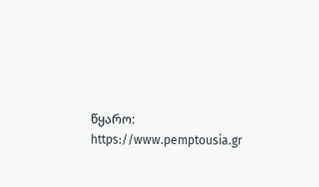წყარო: https://www.pemptousia.gr